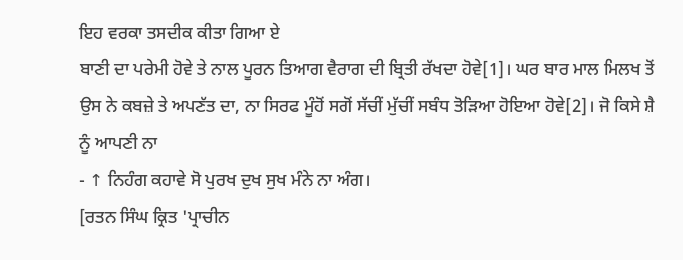ਇਹ ਵਰਕਾ ਤਸਦੀਕ ਕੀਤਾ ਗਿਆ ਏ
ਬਾਣੀ ਦਾ ਪਰੇਮੀ ਹੋਵੇ ਤੇ ਨਾਲ ਪੂਰਨ ਤਿਆਗ ਵੈਰਾਗ ਦੀ ਬ੍ਰਿਤੀ ਰੱਖਦਾ ਹੋਵੇ[1]। ਘਰ ਬਾਰ ਮਾਲ ਮਿਲਖ ਤੋਂ ਉਸ ਨੇ ਕਬਜ਼ੇ ਤੇ ਅਪਣੱਤ ਦਾ, ਨਾ ਸਿਰਫ ਮੂੰਹੋਂ ਸਗੋਂ ਸੱਚੀਂ ਮੁੱਚੀਂ ਸਬੰਧ ਤੋੜਿਆ ਹੋਇਆ ਹੋਵੇ[2]। ਜੋ ਕਿਸੇ ਸ਼ੈ ਨੂੰ ਆਪਣੀ ਨਾ
- ↑ ਨਿਹੰਗ ਕਹਾਵੇ ਸੋ ਪੁਰਖ ਦੁਖ ਸੁਖ ਮੰਨੇ ਨਾ ਅੰਗ।
[ਰਤਨ ਸਿੰਘ ਕ੍ਰਿਤ 'ਪ੍ਰਾਚੀਨ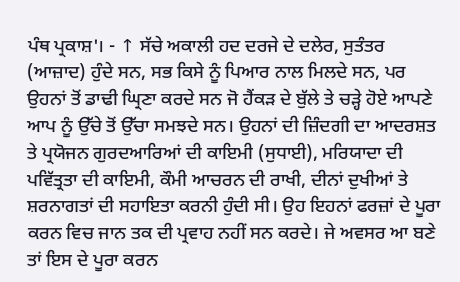ਪੰਥ ਪ੍ਰਕਾਸ਼'। - ↑ ਸੱਚੇ ਅਕਾਲੀ ਹਦ ਦਰਜੇ ਦੇ ਦਲੇਰ, ਸੁਤੰਤਰ (ਆਜ਼ਾਦ) ਹੁੰਦੇ ਸਨ, ਸਭ ਕਿਸੇ ਨੂੰ ਪਿਆਰ ਨਾਲ ਮਿਲਦੇ ਸਨ, ਪਰ ਉਹਨਾਂ ਤੋਂ ਡਾਢੀ ਘ੍ਰਿਣਾ ਕਰਦੇ ਸਨ ਜੋ ਹੈਂਕੜ ਦੇ ਬੁੱਲੇ ਤੇ ਚੜ੍ਹੇ ਹੋਏ ਆਪਣੇ ਆਪ ਨੂੰ ਉੱਚੇ ਤੋਂ ਉੱਚਾ ਸਮਝਦੇ ਸਨ। ਉਹਨਾਂ ਦੀ ਜ਼ਿੰਦਗੀ ਦਾ ਆਦਰਸ਼ਤ ਤੇ ਪ੍ਰਯੋਜਨ ਗੁਰਦਆਰਿਆਂ ਦੀ ਕਾਇਮੀ (ਸੁਧਾਈ), ਮਰਿਯਾਦਾ ਦੀ ਪਵਿੱਤ੍ਰਤਾ ਦੀ ਕਾਇਮੀ, ਕੌਮੀ ਆਚਰਨ ਦੀ ਰਾਖੀ, ਦੀਨਾਂ ਦੁਖੀਆਂ ਤੇ ਸ਼ਰਨਾਗਤਾਂ ਦੀ ਸਹਾਇਤਾ ਕਰਨੀ ਹੁੰਦੀ ਸੀ। ਉਹ ਇਹਨਾਂ ਫਰਜ਼ਾਂ ਦੇ ਪੂਰਾ ਕਰਨ ਵਿਚ ਜਾਨ ਤਕ ਦੀ ਪ੍ਰਵਾਹ ਨਹੀਂ ਸਨ ਕਰਦੇ। ਜੇ ਅਵਸਰ ਆ ਬਣੇ ਤਾਂ ਇਸ ਦੇ ਪੂਰਾ ਕਰਨ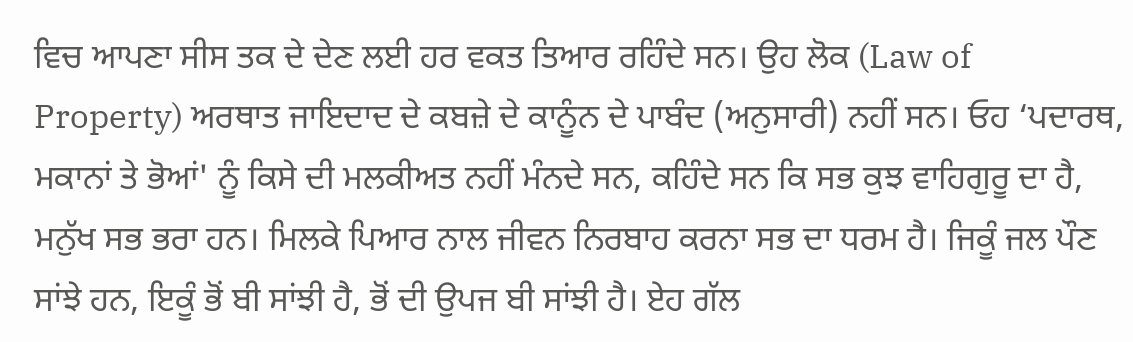ਵਿਚ ਆਪਣਾ ਸੀਸ ਤਕ ਦੇ ਦੇਣ ਲਈ ਹਰ ਵਕਤ ਤਿਆਰ ਰਹਿੰਦੇ ਸਨ। ਉਹ ਲੋਕ (Law of Property) ਅਰਥਾਤ ਜਾਇਦਾਦ ਦੇ ਕਬਜ਼ੇ ਦੇ ਕਾਨੂੰਨ ਦੇ ਪਾਬੰਦ (ਅਨੁਸਾਰੀ) ਨਹੀਂ ਸਨ। ਓਹ ‘ਪਦਾਰਥ, ਮਕਾਨਾਂ ਤੇ ਭੋਆਂ' ਨੂੰ ਕਿਸੇ ਦੀ ਮਲਕੀਅਤ ਨਹੀਂ ਮੰਨਦੇ ਸਨ, ਕਹਿੰਦੇ ਸਨ ਕਿ ਸਭ ਕੁਝ ਵਾਹਿਗੁਰੂ ਦਾ ਹੈ, ਮਨੁੱਖ ਸਭ ਭਰਾ ਹਨ। ਮਿਲਕੇ ਪਿਆਰ ਨਾਲ ਜੀਵਨ ਨਿਰਬਾਹ ਕਰਨਾ ਸਭ ਦਾ ਧਰਮ ਹੈ। ਜਿਕੂੰ ਜਲ ਪੌਣ ਸਾਂਝੇ ਹਨ, ਇਕੂੰ ਭੋਂ ਬੀ ਸਾਂਝੀ ਹੈ, ਭੋਂ ਦੀ ਉਪਜ ਬੀ ਸਾਂਝੀ ਹੈ। ਏਹ ਗੱਲ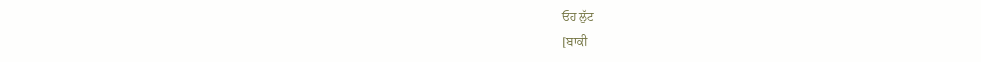ਓਹ ਲੁੱਟ
[ਬਾਕੀ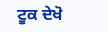ਟੂਕ ਦੇਖੋ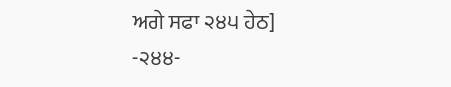ਅਗੇ ਸਫਾ ੨੪੫ ਹੇਠ]
-੨੪੪-